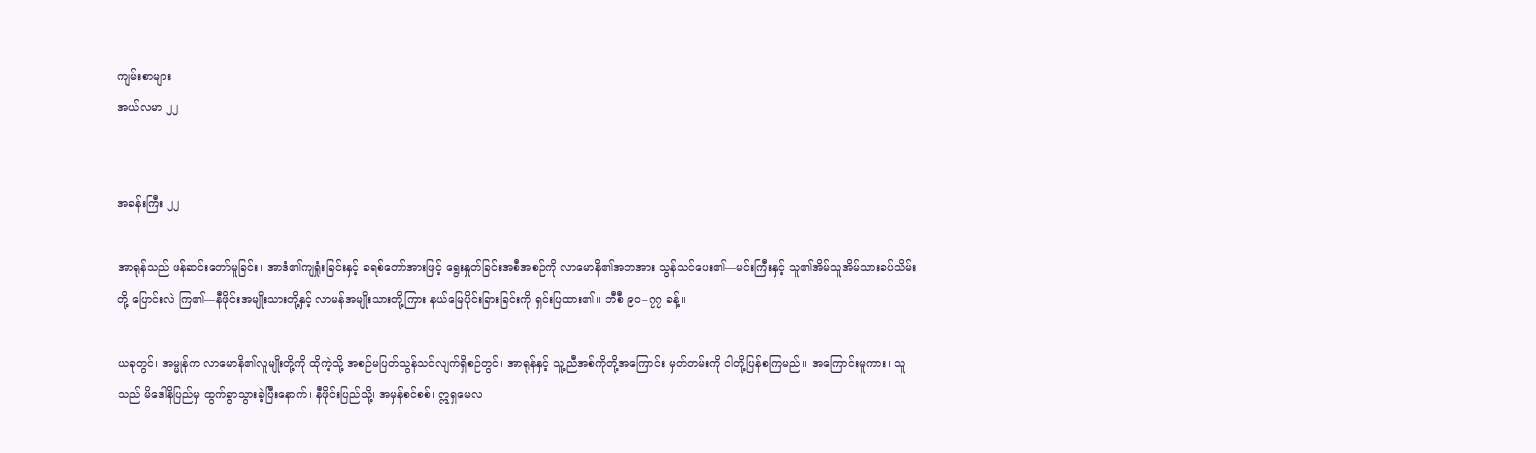ကျမ်းစာများ
အယ်လမာ ၂၂


အခန်းကြီး ၂၂

အာရုန်သည် ဖန်ဆင်းတော်မူခြင်း၊ အာဒံ၏ကျရှုံးခြင်းနှင့် ခရစ်တော်အားဖြင့် ရွေးနှုတ်ခြင်းအစီအစဉ်ကို လာမောနိ၏အဘအား သွန်သင်ပေး၏—မင်းကြီးနှင့် သူ၏အိမ်သူအိမ်သားခပ်သိမ်းတို့ ပြောင်းလဲ ကြ၏—နီဖိုင်းအမျိုးသားတို့နှင့် လာမန်အမျိုးသားတို့ကြား နယ်မြေပိုင်းခြားခြင်းကို ရှင်းပြထား၏။ ဘီစီ ၉၀–၇၇ ခန့်။

ယခုတွင်၊ အမ္မုန်က လာမောနိ၏လူမျိုးတို့ကို ထိုကဲ့သို့ အစဉ်မပြတ်သွန်သင်လျက်ရှိစဉ်တွင်၊ အာရုန်နှင့် သူ့ညီအစ်ကိုတို့အကြောင်း မှတ်တမ်းကို ငါတို့ပြန်စကြမည်။ အကြောင်းမူကား၊ သူသည် မိဒေါနိပြည်မှ ထွက်ခွာသွားခဲ့ပြီးနောက်၊ နီဖိုင်းပြည်သို့၊ အမှန်စင်စစ်၊ ဣရှမေလ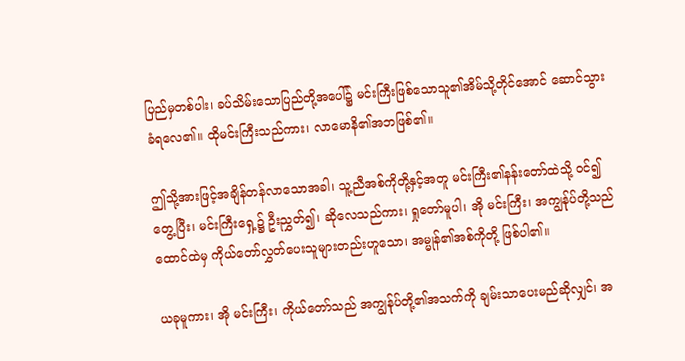ပြည်မှတစ်ပါး၊ ခပ်သိမ်းသောပြည်တို့အပေါ်၌ မင်းကြီးဖြစ်သောသူ၏အိမ်သို့တိုင်အောင် ဆောင်သွား ခံရလေ၏။ ထိုမင်းကြီးသည်ကား၊ လာမောနိ၏အဘဖြစ်၏။

ဤသို့အားဖြင့်အချိန်တန်လာသောအခါ၊ သူ့ညီအစ်ကိုတို့နှင့်အတူ မင်းကြီး၏နန်းတော်ထဲသို့ ဝင်၍ တွေ့ပြီး၊ မင်းကြီးရှေ့၌ ဦးညွှတ်၍၊ ဆိုလေသည်ကား၊ ရှုတော်မူပါ၊ အို မင်းကြီး၊ အကျွန်ုပ်တို့သည် ထောင်ထဲမှ ကိုယ်တော်လွှတ်ပေးသူများတည်းဟူသော၊ အမ္မုန်၏အစ်ကိုတို့ ဖြစ်ပါ၏။

ယခုမူကား၊ အို မင်းကြီး၊ ကိုယ်တော်သည် အကျွန်ုပ်တို့၏အသက်ကို ချမ်းသာပေးမည်ဆိုလျှင်၊ အ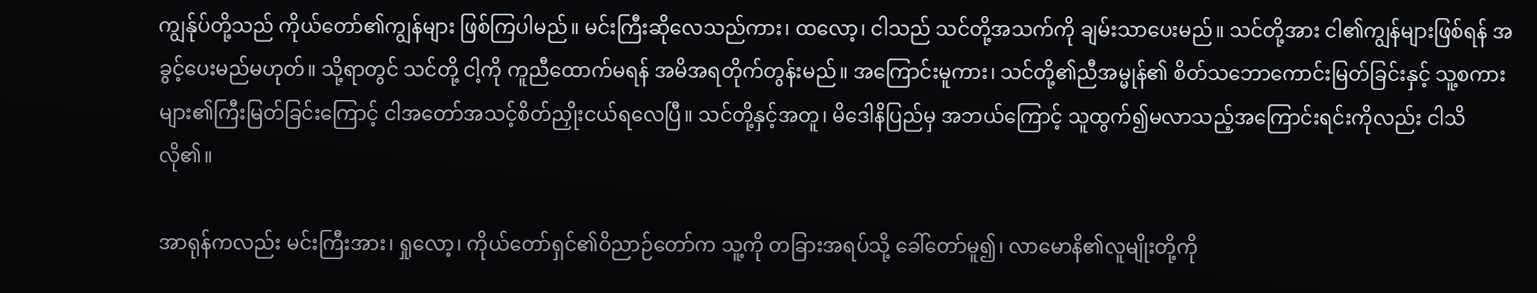ကျွန်ုပ်တို့သည် ကိုယ်တော်၏ကျွန်များ ဖြစ်ကြပါမည်။ မင်းကြီးဆိုလေသည်ကား၊ ထလော့၊ ငါသည် သင်တို့အသက်ကို ချမ်းသာပေးမည်။ သင်တို့အား ငါ၏ကျွန်များဖြစ်ရန် အခွင့်ပေးမည်မဟုတ်။ သို့ရာတွင် သင်တို့ ငါ့ကို ကူညီထောက်မရန် အမိအရတိုက်တွန်းမည်။ အကြောင်းမူကား၊ သင်တို့၏ညီအမ္မုန်၏ စိတ်သဘောကောင်းမြတ်ခြင်းနှင့် သူ့စကားများ၏ကြီးမြတ်ခြင်းကြောင့် ငါအတော်အသင့်စိတ်ညှိုးငယ်ရလေပြီ။ သင်တို့နှင့်အတူ၊ မိဒေါနိပြည်မှ အဘယ်ကြောင့် သူထွက်၍မလာသည့်အကြောင်းရင်းကိုလည်း ငါသိလို၏။

အာရုန်ကလည်း မင်းကြီးအား၊ ရှုလော့၊ ကိုယ်တော်ရှင်၏ဝိညာဉ်တော်က သူ့ကို တခြားအရပ်သို့ ခေါ်တော်မူ၍၊ လာမောနိ၏လူမျိုးတို့ကို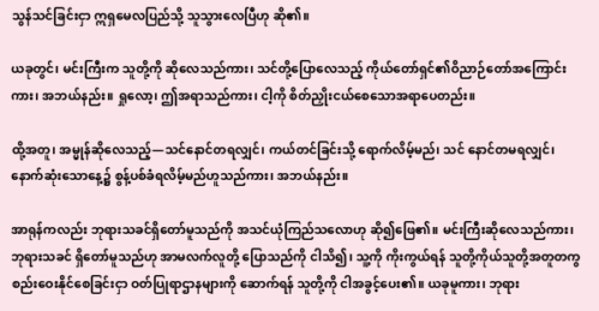သွန်သင်ခြင်းငှာ ဣရှမေလပြည်သို့ သူသွားလေပြီဟု ဆို၏။

ယခုတွင်၊ မင်းကြီးက သူတို့ကို ဆိုလေသည်ကား၊ သင်တို့ပြောလေသည့် ကိုယ်တော်ရှင်၏ဝိညာဉ်တော်အကြောင်းကား၊ အဘယ်နည်း။ ရှုလော့၊ ဤအရာသည်ကား၊ ငါ့ကို စိတ်ညှိုးငယ်စေသောအရာပေတည်း။

ထို့အတူ၊ အမ္မုန်ဆိုလေသည့်—သင်နောင်တရလျှင်၊ ကယ်တင်ခြင်းသို့ ရောက်လိမ့်မည်၊ သင် နောင်တမရလျှင်၊ နောက်ဆုံးသောနေ့၌ စွန့်ပစ်ခံရလိမ့်မည်ဟူသည်ကား၊ အဘယ်နည်း။

အာရုန်ကလည်း ဘုရားသခင်ရှိတော်မူသည်ကို အသင်ယုံကြည်သလောဟု ဆို၍ဖြေ၏။ မင်းကြီးဆိုလေသည်ကား၊ ဘုရားသခင် ရှိတော်မူသည်ဟု အာမလက်လူတို့ ပြောသည်ကို ငါသိ၍၊ သူ့ကို ကိုးကွယ်ရန် သူတို့ကိုယ်သူတို့အတူတကွ စည်းဝေးနိုင်စေခြင်းငှာ ဝတ်ပြုရာဌာနများကို ဆောက်ရန် သူတို့ကို ငါအခွင့်ပေး၏။ ယခုမူကား၊ ဘုရား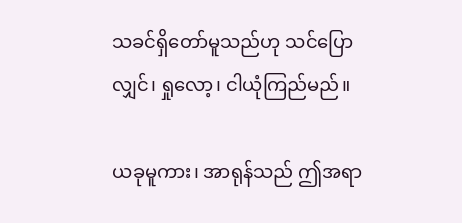သခင်ရှိတော်မူသည်ဟု သင်ပြောလျှင်၊ ရှုလော့၊ ငါယုံကြည်မည်။

ယခုမူကား၊ အာရုန်သည် ဤအရာ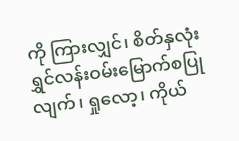ကို ကြားလျှင်၊ စိတ်နှလုံးရွှင်လန်းဝမ်းမြောက်စပြုလျက်၊ ရှုလော့၊ ကိုယ်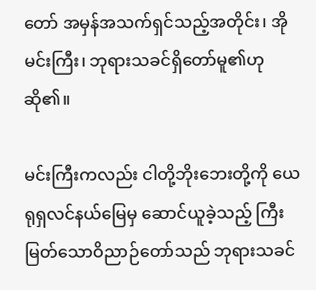တော် အမှန်အသက်ရှင်သည့်အတိုင်း၊ အို မင်းကြီး၊ ဘုရားသခင်ရှိတော်မူ၏ဟု ဆို၏။

မင်းကြီးကလည်း ငါတို့ဘိုးဘေးတို့ကို ယေရုရှလင်နယ်မြေမှ ဆောင်ယူခဲ့သည့် ကြီးမြတ်သောဝိညာဉ်တော်သည် ဘုရားသခင်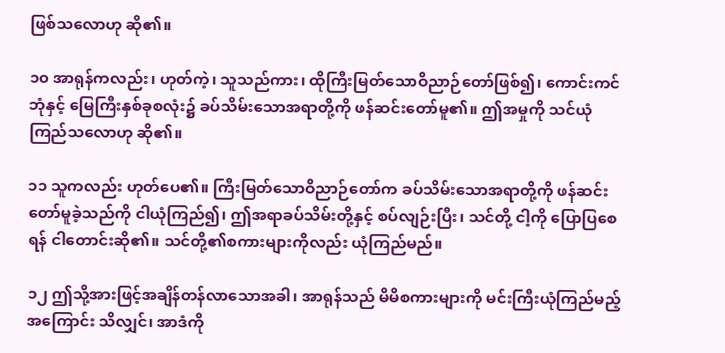ဖြစ်သလောဟု ဆို၏။

၁၀ အာရုန်ကလည်း၊ ဟုတ်ကဲ့၊ သူသည်ကား၊ ထိုကြီးမြတ်သောဝိညာဉ်တော်ဖြစ်၍၊ ကောင်းကင်ဘုံနှင့် မြေကြီးနှစ်ခုစလုံး၌ ခပ်သိမ်းသောအရာတို့ကို ဖန်ဆင်းတော်မူ၏။ ဤအမှုကို သင်ယုံကြည်သလောဟု ဆို၏။

၁၁ သူကလည်း ဟုတ်ပေ၏။ ကြီးမြတ်သောဝိညာဉ်တော်က ခပ်သိမ်းသောအရာတို့ကို ဖန်ဆင်းတော်မူခဲ့သည်ကို ငါယုံကြည်၍၊ ဤအရာခပ်သိမ်းတို့နှင့် စပ်လျဉ်းပြီး၊ သင်တို့ ငါ့ကို ပြောပြစေရန် ငါတောင်းဆို၏။ သင်တို့၏စကားများကိုလည်း ယုံကြည်မည်။

၁၂ ဤသို့အားဖြင့်အချိန်တန်လာသောအခါ၊ အာရုန်သည် မိမိစကားများကို မင်းကြီးယုံကြည်မည့်အကြောင်း သိလျှင်၊ အာဒံကို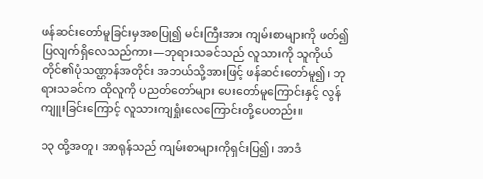ဖန်ဆင်းတော်မူခြင်းမှအစပြု၍ မင်းကြီးအား ကျမ်းစာများကို ဖတ်၍ပြလျက်ရှိလေသည်ကား—ဘုရားသခင်သည် လူသားကို သူကိုယ်တိုင်၏ပုံသဏ္ဌာန်အတိုင်း အဘယ်သို့အားဖြင့် ဖန်ဆင်းတော်မူ၍၊ ဘုရားသခင်က ထိုလူကို ပညတ်တော်များ ပေးတော်မူကြောင်းနှင့် လွန်ကျူးခြင်းကြောင့် လူသားကျရှုံးလေကြောင်းတို့ပေတည်း။

၁၃ ထို့အတူ၊ အာရုန်သည် ကျမ်းစာများကိုရှင်းပြ၍၊ အာဒံ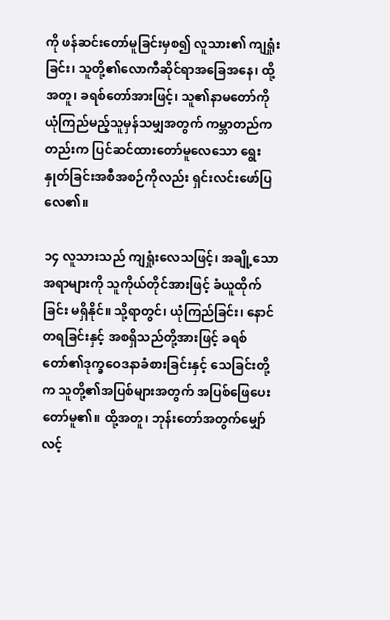ကို ဖန်ဆင်းတော်မူခြင်းမှစ၍ လူသား၏ ကျရှုံးခြင်း၊ သူတို့၏လောကီဆိုင်ရာအခြေအနေ၊ ထို့အတူ၊ ခရစ်တော်အားဖြင့်၊ သူ၏နာမတော်ကို ယုံကြည်မည့်သူမှန်သမျှအတွက် ကမ္ဘာတည်ကတည်းက ပြင်ဆင်ထားတော်မူလေသော ရွေးနှုတ်ခြင်းအစီအစဉ်ကိုလည်း ရှင်းလင်းဖော်ပြလေ၏။

၁၄ လူသားသည် ကျရှုံးလေသဖြင့်၊ အချို့သောအရာများကို သူကိုယ်တိုင်အားဖြင့် ခံယူထိုက်ခြင်း မရှိနိုင်။ သို့ရာတွင်၊ ယုံကြည်ခြင်း၊ နောင်တရခြင်းနှင့် အစရှိသည်တို့အားဖြင့် ခရစ်တော်၏ဒုက္ခဝေဒနာခံစားခြင်းနှင့် သေခြင်းတို့က သူတို့၏အပြစ်များအတွက် အပြစ်ဖြေပေးတော်မူ၏။ ထို့အတူ၊ ဘုန်းတော်အတွက်မျှော်လင့်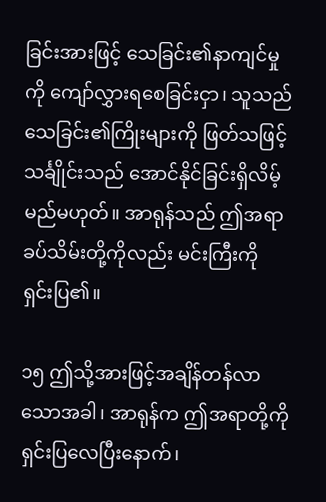ခြင်းအားဖြင့် သေခြင်း၏နာကျင်မှုကို ကျော်လွှားရစေခြင်းငှာ၊ သူသည် သေခြင်း၏ကြိုးများကို ဖြတ်သဖြင့် သင်္ချိုင်းသည် အောင်နိုင်ခြင်းရှိလိမ့်မည်မဟုတ်။ အာရုန်သည် ဤအရာခပ်သိမ်းတို့ကိုလည်း မင်းကြီးကို ရှင်းပြ၏။

၁၅ ဤသို့အားဖြင့်အချိန်တန်လာသောအခါ၊ အာရုန်က ဤအရာတို့ကို ရှင်းပြလေပြီးနောက်၊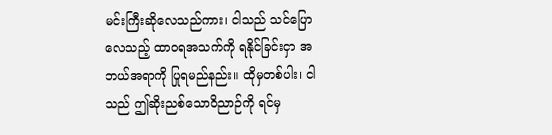မင်းကြီးဆိုလေသည်ကား၊ ငါသည် သင်ပြောလေသည့် ထာဝရအသက်ကို ရနိုင်ခြင်းငှာ အဘယ်အရာကို ပြုရမည်နည်း။ ထိုမှတစ်ပါး၊ ငါသည် ဤဆိုးညစ်သောဝိညာဉ်ကို ရင်မှ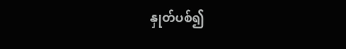နှုတ်ပစ်၍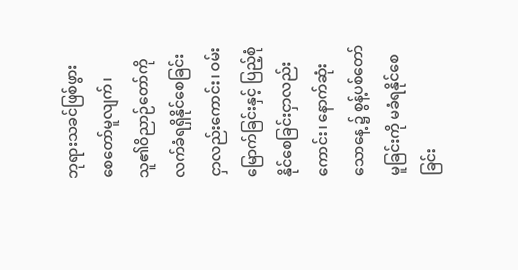ဘုရားသခင်ဖြစ်ဖွားစေတော်မူလျက်၊ သူ၏ဝိညာဉ်တော်ကို လက်ခံရရှိနိုင်စေခြင်းငှာလည်းကောင်း၊ ဝမ်းမြောက်ခြင်းနှင့် ပြည့်စုံနိုင်စေခြင်းငှာလည်းကောင်း၊ နောက်ဆုံးသောနေ့ ၌ စွန့်ပစ်တော်မူခြင်းကို မခံရနိုင်စေခြင်း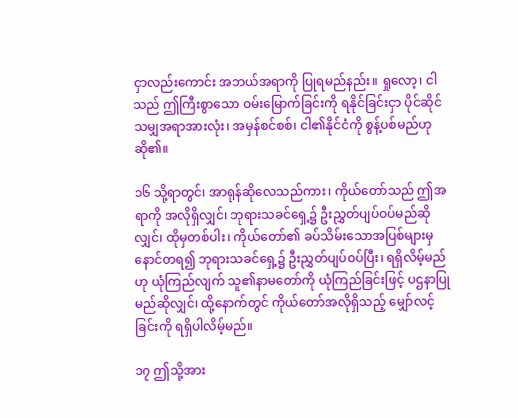ငှာလည်းကောင်း အဘယ်အရာကို ပြုရမည်နည်း။ ရှုလော့၊ ငါသည် ဤကြီးစွာသော ဝမ်းမြောက်ခြင်းကို ရနိုင်ခြင်းငှာ ပိုင်ဆိုင်သမျှအရာအားလုံး၊ အမှန်စင်စစ်၊ ငါ၏နိုင်ငံကို စွန့်ပစ်မည်ဟု ဆို၏။

၁၆ သို့ရာတွင်၊ အာရုန်ဆိုလေသည်ကား၊ ကိုယ်တော်သည် ဤအရာကို အလိုရှိလျှင်၊ ဘုရားသခင်ရှေ့၌ ဦးညွှတ်ပျပ်ဝပ်မည်ဆိုလျှင်၊ ထိုမှတစ်ပါး၊ ကိုယ်တော်၏ ခပ်သိမ်းသောအပြစ်များမှ နောင်တရ၍ ဘုရားသခင်ရှေ့၌ ဦးညွှတ်ပျပ်ဝပ်ပြီး၊ ရရှိလိမ့်မည်ဟု ယုံကြည်လျက် သူ၏နာမတော်ကို ယုံကြည်ခြင်းဖြင့် ပဌနာပြုမည်ဆိုလျှင်၊ ထို့နောက်တွင် ကိုယ်တော်အလိုရှိသည့် မျှော်လင့်ခြင်းကို ရရှိပါလိမ့်မည်။

၁၇ ဤသို့အား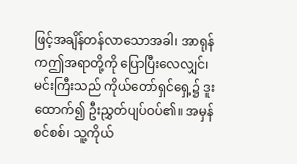ဖြင့်အချိန်တန်လာသောအခါ၊ အာရုန်ကဤအရာတို့ကို ပြောပြီးလေလျှင်၊ မင်းကြီးသည် ကိုယ်တော်ရှင်ရှေ့၌ ဒူးထောက်၍ ဦးညွှတ်ပျပ်ဝပ်၏။ အမှန်စင်စစ်၊ သူ့ကိုယ်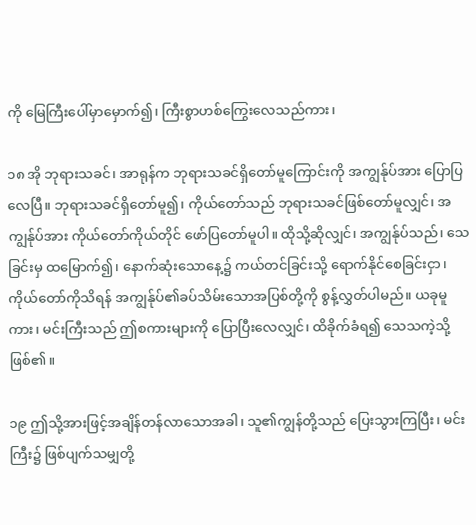ကို မြေကြီးပေါ်မှာမှောက်၍၊ ကြီးစွာဟစ်ကြွေးလေသည်ကား၊

၁၈ အို ဘုရားသခင်၊ အာရုန်က ဘုရားသခင်ရှိတော်မူကြောင်းကို အကျွန်ုပ်အား ပြောပြလေပြီ။ ဘုရားသခင်ရှိတော်မူ၍၊ ကိုယ်တော်သည် ဘုရားသခင်ဖြစ်တော်မူလျှင်၊ အကျွန်ုပ်အား ကိုယ်တော်ကိုယ်တိုင် ဖော်ပြတော်မူပါ။ ထိုသို့ဆိုလျှင်၊ အကျွန်ုပ်သည်၊ သေခြင်းမှ ထမြောက်၍၊ နောက်ဆုံးသောနေ့၌ ကယ်တင်ခြင်းသို့ ရောက်နိုင်စေခြင်းငှာ၊ ကိုယ်တော်ကိုသိရန် အကျွန်ုပ်၏ခပ်သိမ်းသောအပြစ်တို့ကို စွန့်လွှတ်ပါမည်။ ယခုမူကား၊ မင်းကြီးသည် ဤစကားများကို ပြောပြီးလေလျှင်၊ ထိခိုက်ခံရ၍ သေသကဲ့သို့ ဖြစ်၏။

၁၉ ဤသို့အားဖြင့်အချိန်တန်လာသောအခါ၊ သူ၏ကျွန်တို့သည် ပြေးသွားကြပြီး၊ မင်းကြီး၌ ဖြစ်ပျက်သမျှတို့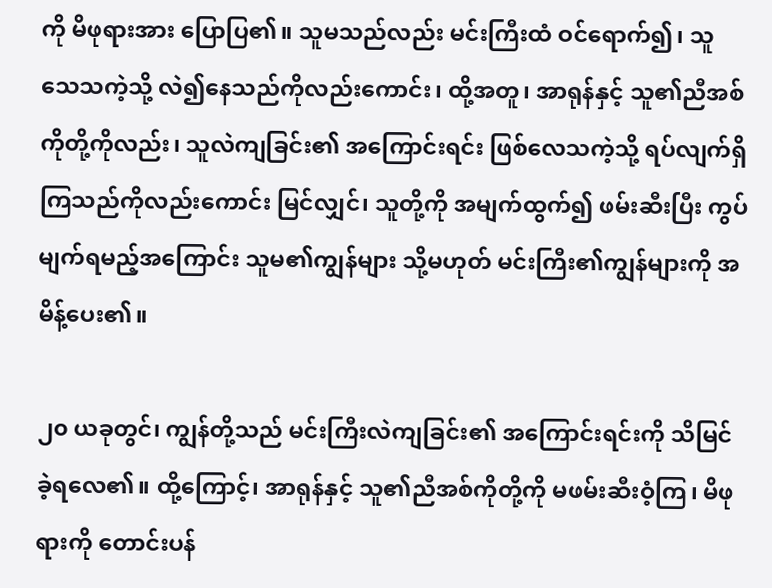ကို မိဖုရားအား ပြောပြ၏။ သူမသည်လည်း မင်းကြီးထံ ဝင်ရောက်၍၊ သူသေသကဲ့သို့ လဲ၍နေသည်ကိုလည်းကောင်း၊ ထို့အတူ၊ အာရုန်နှင့် သူ၏ညီအစ်ကိုတို့ကိုလည်း၊ သူလဲကျခြင်း၏ အကြောင်းရင်း ဖြစ်လေသကဲ့သို့ ရပ်လျက်ရှိကြသည်ကိုလည်းကောင်း မြင်လျှင်၊ သူတို့ကို အမျက်ထွက်၍ ဖမ်းဆီးပြီး ကွပ်မျက်ရမည့်အကြောင်း သူမ၏ကျွန်များ သို့မဟုတ် မင်းကြီး၏ကျွန်များကို အမိန့်ပေး၏။

၂၀ ယခုတွင်၊ ကျွန်တို့သည် မင်းကြီးလဲကျခြင်း၏ အကြောင်းရင်းကို သိမြင်ခဲ့ရလေ၏။ ထို့ကြောင့်၊ အာရုန်နှင့် သူ၏ညီအစ်ကိုတို့ကို မဖမ်းဆီးဝံ့ကြ၊ မိဖုရားကို တောင်းပန်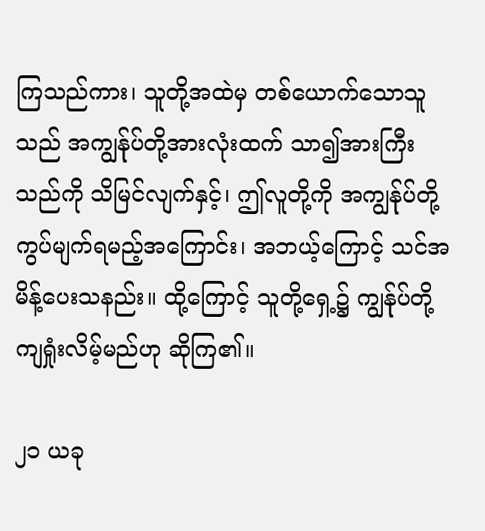ကြသည်ကား၊ သူတို့အထဲမှ တစ်ယောက်သောသူသည် အကျွန်ုပ်တို့အားလုံးထက် သာ၍အားကြီးသည်ကို သိမြင်လျက်နှင့်၊ ဤလူတို့ကို အကျွန်ုပ်တို့ ကွပ်မျက်ရမည့်အကြောင်း၊ အဘယ့်ကြောင့် သင်အမိန့်ပေးသနည်း။ ထို့ကြောင့် သူတို့ရှေ့၌ ကျွန်ုပ်တို့ကျရှုံးလိမ့်မည်ဟု ဆိုကြ၏။

၂၁ ယခု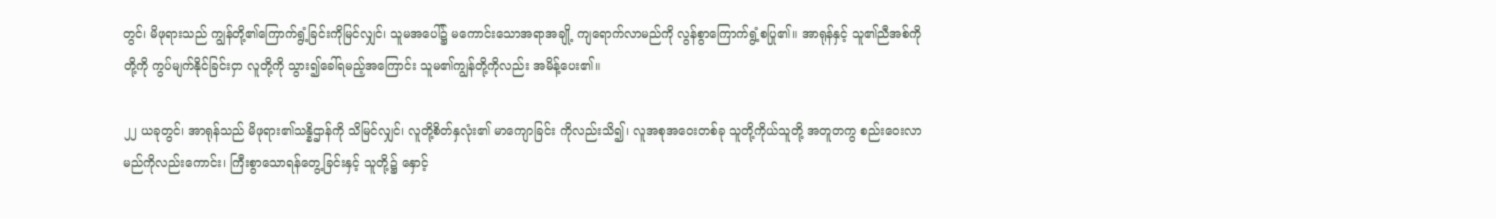တွင်၊ မိဖုရားသည် ကျွန်တို့၏ကြောက်ရွံ့ခြင်းကိုမြင်လျှင်၊ သူမအပေါ်၌ မကောင်းသောအရာအချို့ ကျရောက်လာမည်ကို လွန်စွာကြောက်ရွံ့စပြု၏။ အာရုန်နှင့် သူ၏ညီအစ်ကိုတို့ကို ကွပ်မျက်နိုင်ခြင်းငှာ လူတို့ကို သွား၍ခေါ်ရမည့်အကြောင်း သူမ၏ကျွန်တို့ကိုလည်း အမိန့်ပေး၏။

၂၂ ယခုတွင်၊ အာရုန်သည် မိဖုရား၏သန္နိဌာန်ကို သိမြင်လျှင်၊ လူတို့စိတ်နှလုံး၏ မာကျောခြင်း ကိုလည်းသိ၍၊ လူအစုအဝေးတစ်ခု သူတို့ကိုယ်သူတို့ အတူတကွ စည်းဝေးလာမည်ကိုလည်းကောင်း၊ ကြီးစွာသောရန်တွေ့ခြင်းနှင့် သူတို့၌ နှောင့်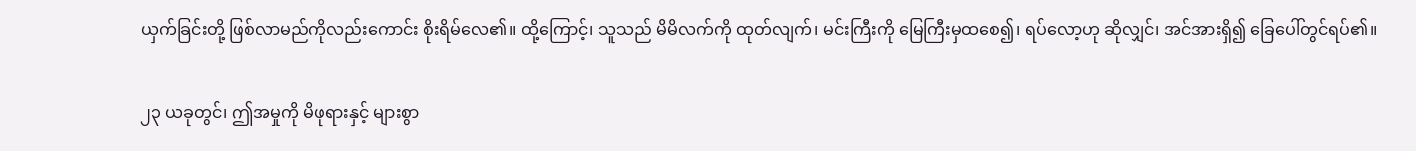ယှက်ခြင်းတို့ ဖြစ်လာမည်ကိုလည်းကောင်း စိုးရိမ်လေ၏။ ထို့ကြောင့်၊ သူသည် မိမိလက်ကို ထုတ်လျက်၊ မင်းကြီးကို မြေကြီးမှထစေ၍၊ ရပ်လော့ဟု ဆိုလျှင်၊ အင်အားရှိ၍ ခြေပေါ်တွင်ရပ်၏။

၂၃ ယခုတွင်၊ ဤအမှုကို မိဖုရားနှင့် များစွာ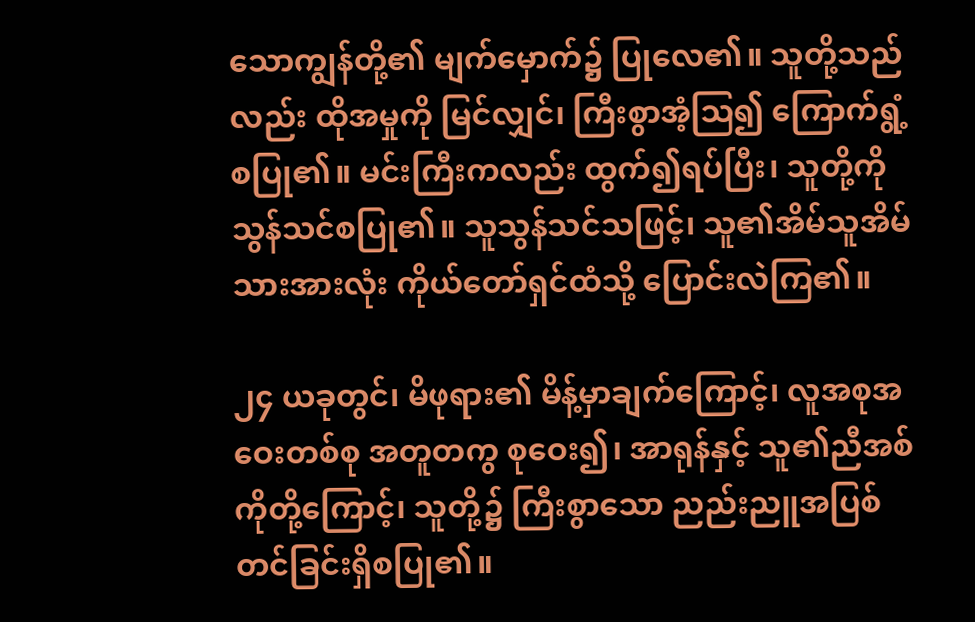သောကျွန်တို့၏ မျက်မှောက်၌ ပြုလေ၏။ သူတို့သည်လည်း ထိုအမှုကို မြင်လျှင်၊ ကြီးစွာအံ့ဩ၍ ကြောက်ရွံ့စပြု၏။ မင်းကြီးကလည်း ထွက်၍ရပ်ပြီး၊ သူတို့ကို သွန်သင်စပြု၏။ သူသွန်သင်သဖြင့်၊ သူ၏အိမ်သူအိမ်သားအားလုံး ကိုယ်တော်ရှင်ထံသို့ ပြောင်းလဲကြ၏။

၂၄ ယခုတွင်၊ မိဖုရား၏ မိန့်မှာချက်ကြောင့်၊ လူအစုအဝေးတစ်စု အတူတကွ စုဝေး၍၊ အာရုန်နှင့် သူ၏ညီအစ်ကိုတို့ကြောင့်၊ သူတို့၌ ကြီးစွာသော ညည်းညူအပြစ်တင်ခြင်းရှိစပြု၏။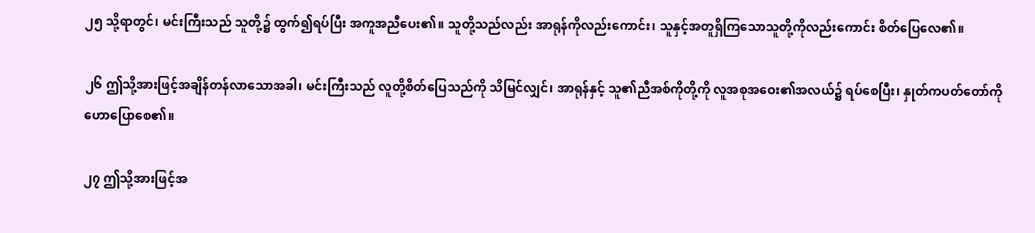၂၅ သို့ရာတွင်၊ မင်းကြီးသည် သူတို့၌ ထွက်၍ရပ်ပြီး အကူအညီပေး၏။ သူတို့သည်လည်း အာရုန်ကိုလည်းကောင်း၊ သူနှင့်အတူရှိကြသောသူတို့ကိုလည်းကောင်း စိတ်ပြေလေ၏။

၂၆ ဤသို့အားဖြင့်အချိန်တန်လာသောအခါ၊ မင်းကြီးသည် လူတို့စိတ်ပြေသည်ကို သိမြင်လျှင်၊ အာရုန်နှင့် သူ၏ညီအစ်ကိုတို့ကို လူအစုအဝေး၏အလယ်၌ ရပ်စေပြီး၊ နှုတ်ကပတ်တော်ကို ဟောပြောစေ၏။

၂၇ ဤသို့အားဖြင့်အ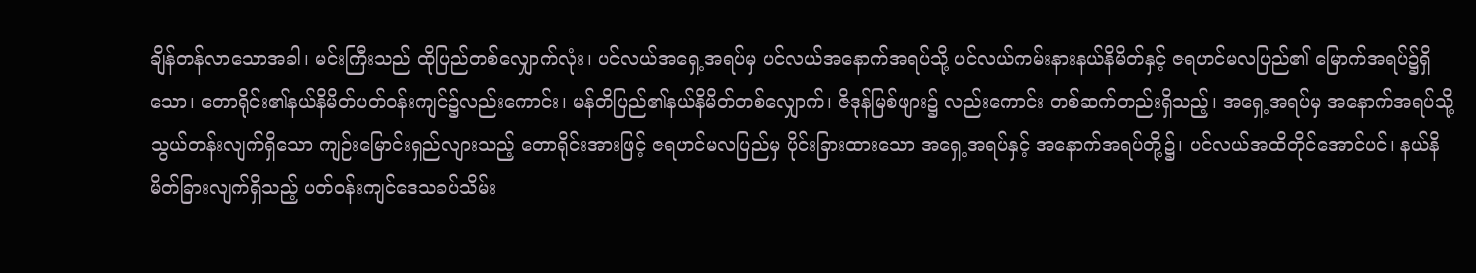ချိန်တန်လာသောအခါ၊ မင်းကြီးသည် ထိုပြည်တစ်လျှောက်လုံး၊ ပင်လယ်အရှေ့အရပ်မှ ပင်လယ်အနောက်အရပ်သို့ ပင်လယ်ကမ်းနားနယ်နိမိတ်နှင့် ဇရဟင်မလပြည်၏ မြောက်အရပ်၌ရှိသော၊ တောရိုင်း၏နယ်နိမိတ်ပတ်ဝန်းကျင်၌လည်းကောင်း၊ မန်တိပြည်၏နယ်နိမိတ်တစ်လျှောက်၊ ဇိဒုန်မြစ်ဖျား၌ လည်းကောင်း တစ်ဆက်တည်းရှိသည့်၊ အရှေ့အရပ်မှ အနောက်အရပ်သို့ သွယ်တန်းလျက်ရှိသော ကျဉ်းမြောင်းရှည်လျားသည့် တောရိုင်းအားဖြင့် ဇရဟင်မလပြည်မှ ပိုင်းခြားထားသော အရှေ့အရပ်နှင့် အနောက်အရပ်တို့၌၊ ပင်လယ်အထိတိုင်အောင်ပင်၊ နယ်နိမိတ်ခြားလျက်ရှိသည့် ပတ်ဝန်းကျင်ဒေသခပ်သိမ်း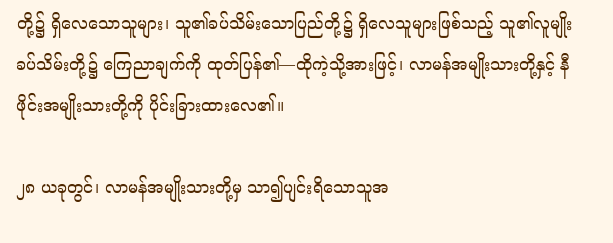တို့၌ ရှိလေသောသူများ၊ သူ၏ခပ်သိမ်းသောပြည်တို့၌ ရှိလေသူများဖြစ်သည့် သူ၏လူမျိုးခပ်သိမ်းတို့၌ ကြေညာချက်ကို ထုတ်ပြန်၏—ထိုကဲ့သို့အားဖြင့်၊ လာမန်အမျိုးသားတို့နှင့် နီဖိုင်းအမျိုးသားတို့ကို ပိုင်းခြားထားလေ၏။

၂၈ ယခုတွင်၊ လာမန်အမျိုးသားတို့မှ သာ၍ပျင်းရိသောသူအ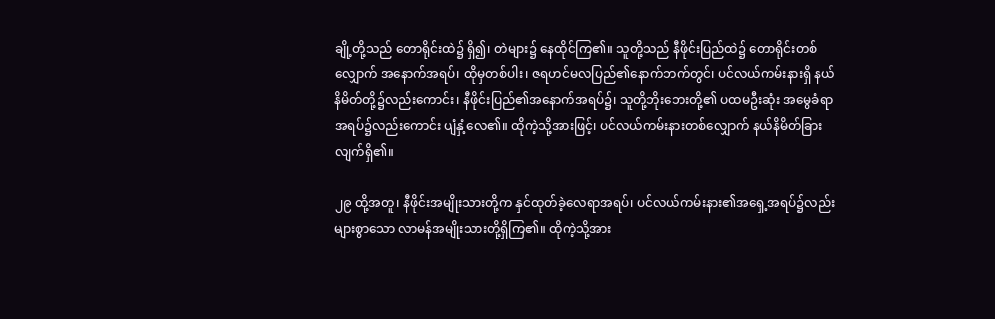ချို့တို့သည် တောရိုင်းထဲ၌ ရှိ၍၊ တဲများ၌ နေထိုင်ကြ၏။ သူတို့သည် နီဖိုင်းပြည်ထဲ၌ တောရိုင်းတစ်လျှောက် အနောက်အရပ်၊ ထိုမှတစ်ပါး၊ ဇရဟင်မလပြည်၏နောက်ဘက်တွင်၊ ပင်လယ်ကမ်းနားရှိ နယ်နိမိတ်တို့၌လည်းကောင်း၊ နီဖိုင်းပြည်၏အနောက်အရပ်၌၊ သူတို့ဘိုးဘေးတို့၏ ပထမဦးဆုံး အမွေခံရာအရပ်၌လည်းကောင်း ပျံနှံ့လေ၏။ ထိုကဲ့သို့အားဖြင့်၊ ပင်လယ်ကမ်းနားတစ်လျှောက် နယ်နိမိတ်ခြားလျက်ရှိ၏။

၂၉ ထို့အတူ၊ နီဖိုင်းအမျိုးသားတို့က နှင်ထုတ်ခဲ့လေရာအရပ်၊ ပင်လယ်ကမ်းနား၏အရှေ့အရပ်၌လည်း များစွာသော လာမန်အမျိုးသားတို့ရှိကြ၏။ ထိုကဲ့သို့အား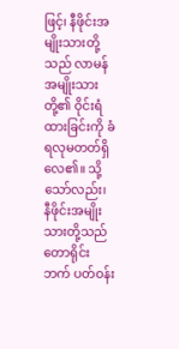ဖြင့်၊ နီဖိုင်းအမျိုးသားတို့သည် လာမန်အမျိုးသားတို့၏ ဝိုင်းရံထားခြင်းကို ခံရလုမတတ်ရှိလေ၏။ သို့သော်လည်း၊ နီဖိုင်းအမျိုးသားတို့သည် တောရိုင်းဘက် ပတ်ဝန်း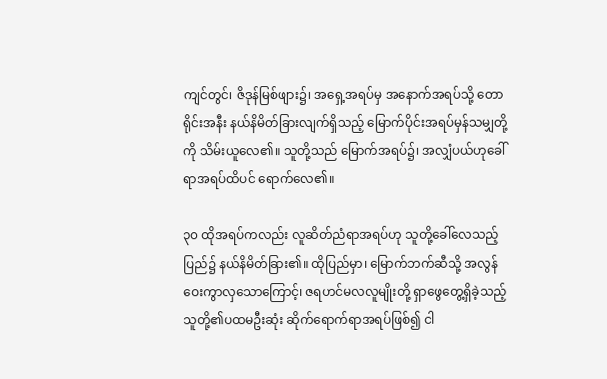ကျင်တွင်၊ ဇိဒုန်မြစ်ဖျား၌၊ အရှေ့အရပ်မှ အနောက်အရပ်သို့ တောရိုင်းအနီး နယ်နိမိတ်ခြားလျက်ရှိသည့် မြောက်ပိုင်းအရပ်မှန်သမျှတို့ကို သိမ်းယူလေ၏။ သူတို့သည် မြောက်အရပ်၌၊ အလျှံပယ်ဟုခေါ်ရာအရပ်ထိပင် ရောက်လေ၏။

၃၀ ထိုအရပ်ကလည်း လူဆိတ်ညံရာအရပ်ဟု သူတို့ခေါ်လေသည့် ပြည်၌ နယ်နိမိတ်ခြား၏။ ထိုပြည်မှာ၊ မြောက်ဘက်ဆီသို့ အလွန်ဝေးကွာလှသောကြောင့်၊ ဇရဟင်မလလူမျိုးတို့ ရှာဖွေတွေ့ရှိခဲ့သည့် သူတို့၏ပထမဦးဆုံး ဆိုက်ရောက်ရာအရပ်ဖြစ်၍ ငါ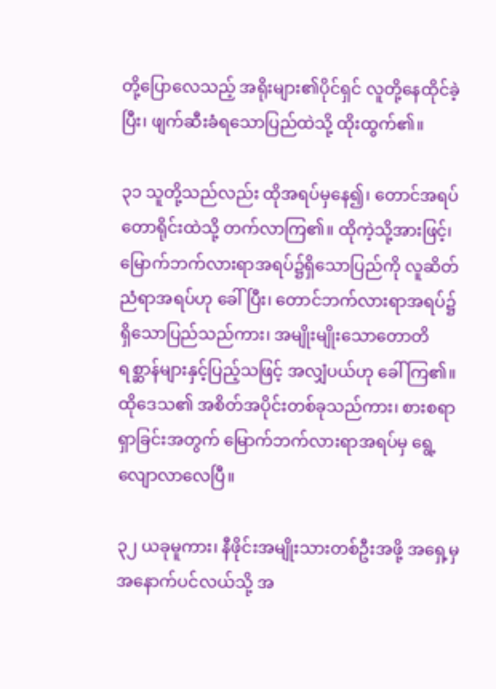တို့ပြောလေသည့် အရိုးများ၏ပိုင်ရှင် လူတို့နေထိုင်ခဲ့ပြီး၊ ဖျက်ဆီးခံရသောပြည်ထဲသို့ ထိုးထွက်၏။

၃၁ သူတို့သည်လည်း ထိုအရပ်မှနေ၍၊ တောင်အရပ်တောရိုင်းထဲသို့ တက်လာကြ၏။ ထိုကဲ့သို့အားဖြင့်၊ မြောက်ဘက်လားရာအရပ်၌ရှိသောပြည်ကို လူဆိတ်ညံရာအရပ်ဟု ခေါ်ပြီး၊ တောင်ဘက်လားရာအရပ်၌ရှိသောပြည်သည်ကား၊ အမျိုးမျိုးသောတောတိရစ္ဆာန်များနှင့်ပြည့်သဖြင့် အလျှံပယ်ဟု ခေါ်ကြ၏။ ထိုဒေသ၏ အစိတ်အပိုင်းတစ်ခုသည်ကား၊ စားစရာရှာခြင်းအတွက် မြောက်ဘက်လားရာအရပ်မှ ရွေ့လျောလာလေပြီ။

၃၂ ယခုမူကား၊ နီဖိုင်းအမျိုးသားတစ်ဦးအဖို့ အရှေ့မှ အနောက်ပင်လယ်သို့ အ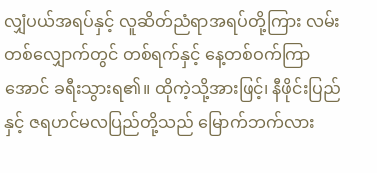လျှံပယ်အရပ်နှင့် လူဆိတ်ညံရာအရပ်တို့ကြား လမ်းတစ်လျှောက်တွင် တစ်ရက်နှင့် နေ့တစ်ဝက်ကြာအောင် ခရီးသွားရ၏။ ထိုကဲ့သို့အားဖြင့်၊ နီဖိုင်းပြည်နှင့် ဇရဟင်မလပြည်တို့သည် မြောက်ဘက်လား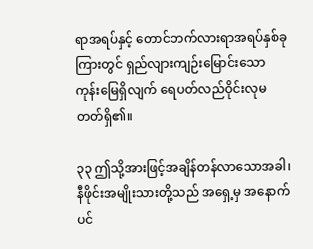ရာအရပ်နှင့် တောင်ဘက်လားရာအရပ်နှစ်ခုကြားတွင် ရှည်လျားကျဉ်းမြောင်းသော ကုန်းမြေရှိလျက် ရေပတ်လည်ဝိုင်းလုမတတ်ရှိ၏။

၃၃ ဤသို့အားဖြင့်အချိန်တန်လာသောအခါ၊ နီဖိုင်းအမျိုးသားတို့သည် အရှေ့မှ အနောက်ပင်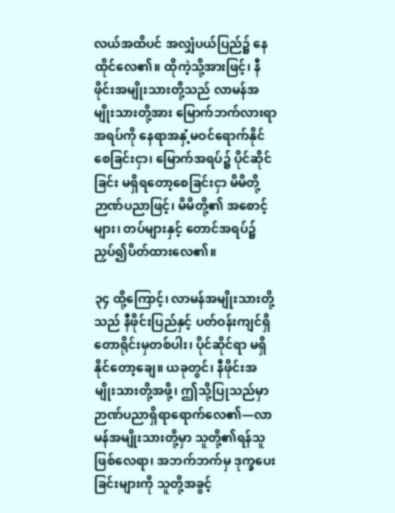လယ်အထိပင် အလျှံပယ်ပြည်၌ နေထိုင်လေ၏။ ထိုကဲ့သို့အားဖြင့်၊ နီဖိုင်းအမျိုးသားတို့သည် လာမန်အမျိုးသားတို့အား မြောက်ဘက်လားရာအရပ်ကို နေရာအနှံ့မဝင်ရောက်နိုင်စေခြင်းငှာ၊ မြောက်အရပ်၌ ပိုင်ဆိုင်ခြင်း မရှိရတော့စေခြင်းငှာ မိမိတို့ဉာဏ်ပညာဖြင့်၊ မိမိတို့၏ အစောင့်များ၊ တပ်များနှင့် တောင်အရပ်၌ ညှပ်၍ပိတ်ထားလေ၏။

၃၄ ထို့ကြောင့်၊ လာမန်အမျိုးသားတို့သည် နီဖိုင်းပြည်နှင့် ပတ်ဝန်းကျင်ရှိ တောရိုင်းမှတစ်ပါး၊ ပိုင်ဆိုင်ရာ မရှိနိုင်တော့ချေ။ ယခုတွင်၊ နီဖိုင်းအမျိုးသားတို့အဖို့၊ ဤသို့ပြုသည်မှာ ဉာဏ်ပညာရှိရာရောက်လေ၏—လာမန်အမျိုးသားတို့မှာ သူတို့၏ရန်သူဖြစ်လေရာ၊ အဘက်ဘက်မှ ဒုက္ခပေးခြင်းများကို သူတို့အခွင့်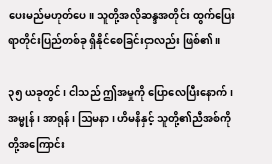ပေးမည်မဟုတ်ပေ။ သူတို့အလိုဆန္ဒအတိုင်း ထွက်ပြေးရာတိုင်းပြည်တစ်ခု ရှိနိုင်စေခြင်းငှာလည်း ဖြစ်၏။

၃၅ ယခုတွင်၊ ငါသည် ဤအမှုကို ပြောလေပြီးနောက်၊ အမ္မုန်၊ အာရုန်၊ ဩမနာ၊ ဟိမနိနှင့် သူတို့၏ညီအစ်ကိုတို့အကြောင်း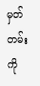မှတ်တမ်းကို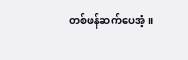တစ်ဖန်ဆက်ပေအံ့။